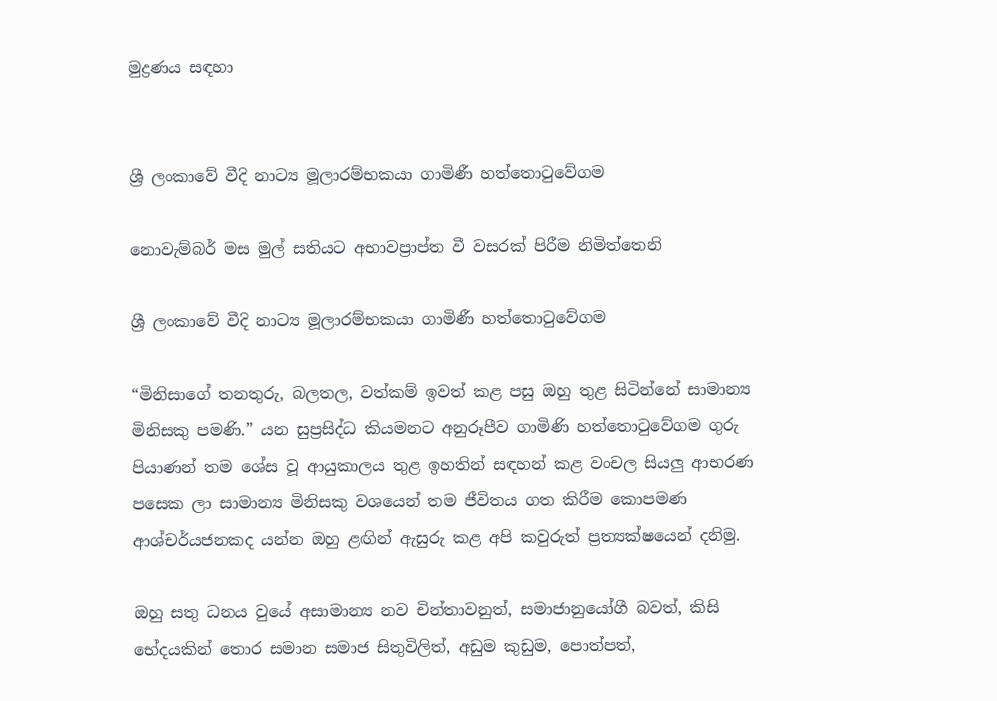මුද්‍රණය සඳහා


ශ්‍රී ලංකාවේ වීදි නාට්‍ය මූලාරම්භකයා ගාමිණී හත්තොටුවේගම

නොවැම්බර් මස මුල් සතියට අභාවප්‍රාප්ත වී වසරක් පිරීම නිමිත්තෙනි

ශ්‍රී ලංකාවේ වීදි නාට්‍ය මූලාරම්භකයා ගාමිණී හත්තොටුවේගම

“මිනිසාගේ තනතුරු, බලතල, වත්කම් ඉවත් කළ පසු ඔහු තුළ සිටින්නේ සාමාන්‍ය මිනිසකු පමණි.” යන සුප්‍රසිද්ධ කියමනට අනුරූපීව ගාමිණි හත්තොටුවේගම ගුරු පියාණන් තම ශේස වූ ආයුකාලය තුළ ඉහතින් සඳහන් කළ වංචල සියලු ආභරණ පසෙක ලා සාමාන්‍ය මිනිසකු වශයෙන් තම ජීවිතය ගත කිරීම කොපමණ ආශ්චර්යජනකද යන්න ඔහු ළඟින් ඇසුරු කළ අපි කවුරුත් ප්‍රත්‍යක්ෂයෙන් දනිමු.

ඔහු සතු ධනය වුයේ අසාමාන්‍ය නව චින්තාවනුත්, සමාජානුයෝගී බවත්, කිසි භේදයකින් තොර සමාන සමාජ සිතුවිලිත්, අඩුම කුඩුම, පොත්පත්,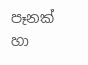පෑනක් හා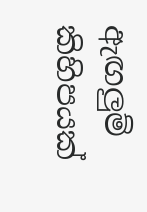ඇඟලුම් කිහිපයක්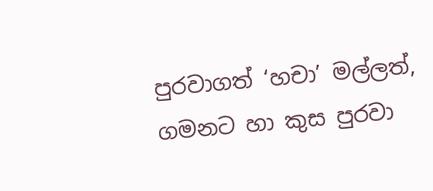පුරවාගත් ‘හචා’ මල්ලත්, ගමනට හා කුස පුරවා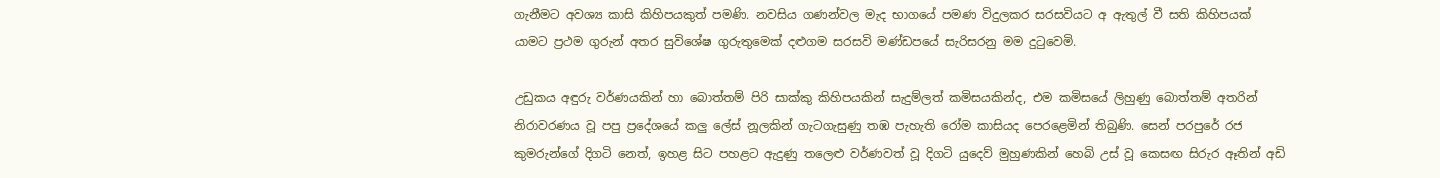ගැනීමට අවශ්‍ය කාසි කිහිපයකුත් පමණි. නවසිය ගණන්වල මැද භාගයේ පමණ විදුලකර සරසවියට අ ඇතුල් වී සති කිහිපයක් යාමට ප්‍රථම ගුරුන් අතර සුවිශේෂ ගුරුතුමෙක් දළුගම සරසවි මණ්ඩපයේ සැරිසරනු මම දුටුවෙමි.

උඩුකය අඳුරු වර්ණයකින් හා බොත්තම් පිරි සාක්කු කිහිපයකින් සැදුම්ලත් කමිසයකින්ද, එම කමිසයේ ලිහුණු බොත්තම් අතරින් නිරාවරණය වූ පපු ප්‍රදේශයේ කලු ලේස් නූලකින් ගැටගැසුණු තඹ පැහැති රෝම කාසියද පෙරළෙමින් තිබුණි. සෙන් පරපුරේ රජ කුමරුන්ගේ දිගටි නෙත්, ඉහළ සිට පහළට ඇදුණු තලෙළු වර්ණවත් වූ දිගටි යුදෙව් මුහුණකින් හෙබි උස් වූ කෙසඟ සිරුර ඈතින් අඩි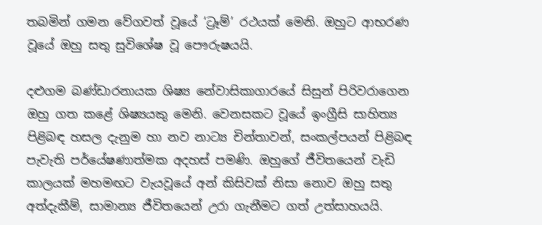තබමින් ගමන වේගවත් වූයේ ‘ට්‍රෑම්’ රථයක් මෙනි. ඔහුට ආභරණ වූයේ ඔහු සතු සුවිශේෂ වූ පෞරුෂයයි.

දළුගම බණ්ඩාරනායක ශිෂ්‍ය නේවාසිකාගාරයේ සිසුන් පිරිවරාගෙන ඔහු ගත කළේ ශිෂ්‍යයකු මෙනි. වෙනසකට වූයේ ඉංග්‍රීසි සාහිත්‍ය පිළිබඳ හසල දැනුම හා නව නාට්‍ය චින්තාවන්, සංකල්පයන් පිළිබඳ පැවැති පර්යේෂණාත්මක අදහස් පමණි. ඔහුගේ ජීවිතයෙන් වැඩි කාලයක් මහමඟට වැයවූයේ අන් කිසිවක් නිසා නොව ඔහු සතු අත්දැකීම්, සාමාන්‍ය ජීවිතයෙන් උරා ගැනීමට ගත් උත්සාහයයි.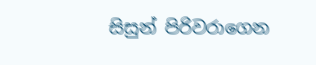සිසුන් පිරිවරාගෙන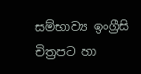සම්භාව්‍ය ඉංග්‍රීසි චිත්‍රපට හා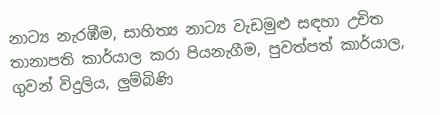නාට්‍ය නැරඹීම, සාහිත්‍ය නාට්‍ය වැඩමුළු සඳහා උචිත තානාපති කාර්යාල කරා පියනැගීම, පුවත්පත් කාර්යාල, ගුවන් විදුලිය, ලුම්බිණි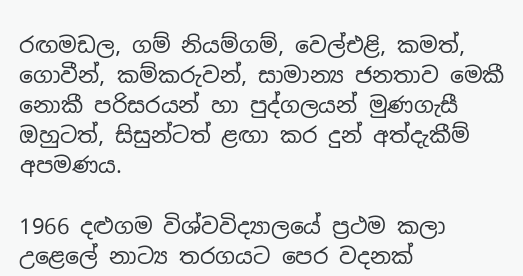රඟමඩල, ගම් නියම්ගම්, වෙල්එළි, කමත්, ගොවීන්, කම්කරුවන්, සාමාන්‍ය ජනතාව මෙකී නොකී පරිසරයන් හා පුද්ගලයන් මුණගැසී ඔහුටත්, සිසුන්ටත් ළඟා කර දුන් අත්දැකීම් අපමණය.

1966 දළුගම විශ්වවිද්‍යාලයේ ප්‍රථම කලා උළෙලේ නාට්‍ය තරගයට පෙර වදනක්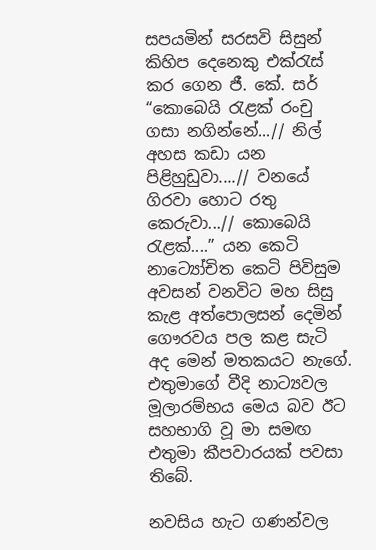සපයමින් සරසවි සිසුන් කිහිප දෙනෙකු එක්රැස් කර ගෙන ජී. කේ. සර් “කොබෙයි රැළක් රංචු ගසා නගින්නේ...// නිල් අහස කඩා යන පිළිහුඩුවා....// වනයේ ගිරවා හොට රතු කෙරුවා...// කොබෙයි රැළක්....” යන කෙටි නාට්‍යෝචිත කෙටි පිවිසුම අවසන් වනවිට මහ සිසු කැළ අත්පොලසන් දෙමින් ගෞරවය පල කළ සැටි අද මෙන් මතකයට නැගේ. එතුමාගේ වීදි නාට්‍යවල මූලාරම්භය මෙය බව ඊට සහභාගි වූ මා සමඟ එතුමා කීපවාරයක් පවසා තිබේ.

නවසිය හැට ගණන්වල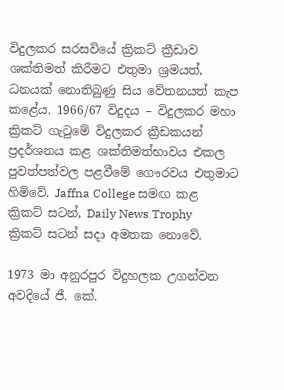විදුලකර සරසවියේ ක්‍රිකට් ක්‍රීඩාව ශක්තිමත් කිරීමට එතුමා ශ්‍රමයත්, ධනයක් නොතිබුණු සිය වේතනයත් කැප කළේය. 1966/67 විදුදය – විදුලකර මහා ක්‍රිකට් ගැටුමේ විදුලකර ක්‍රීඩකයන් ප්‍රදර්ශනය කළ ශක්තිමත්භාවය එකල පුවත්පත්වල පළවීමේ ගෞරවය එතුමාට හිමිවේ. Jaffna College සමඟ කළ ක්‍රිකට් සටන්, Daily News Trophy  ක්‍රිකට් සටන් සදා අමතක නොවේ.

1973 මා අනුරපුර විදුහලක උගන්වන අවදියේ ජී. කේ.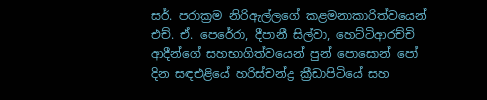සර්. පරාක්‍රම නිරිඇල්ලගේ කළමනාකාරිත්වයෙන් එච්. ඒ. පෙරේරා, දීපානී සිල්වා, හෙට්ටිආරච්චි ආදීන්ගේ සහභාගිත්වයෙන් පුන් පොසොන් පෝ දින සඳඑළියේ හරිස්චන්ද්‍ර ක්‍රීඩාපිටියේ සහ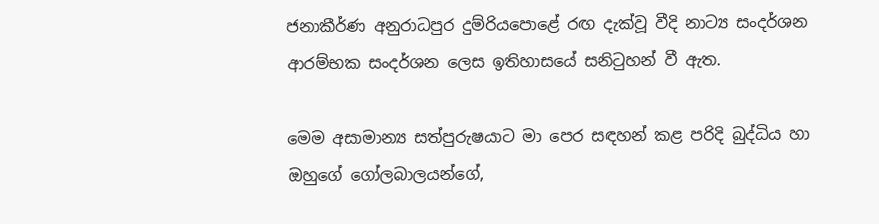ජනාකීර්ණ අනුරාධපුර දුම්රියපොළේ රඟ දැක්වූ වීදි නාට්‍ය සංදර්ශන ආරම්භක සංදර්ශන ලෙස ඉතිහාසයේ සනිටුහන් වී ඇත.

මෙම අසාමාන්‍ය සත්පුරුෂයාට මා පෙර සඳහන් කළ පරිදි බුද්ධිය හා ඔහුගේ ගෝලබාලයන්ගේ,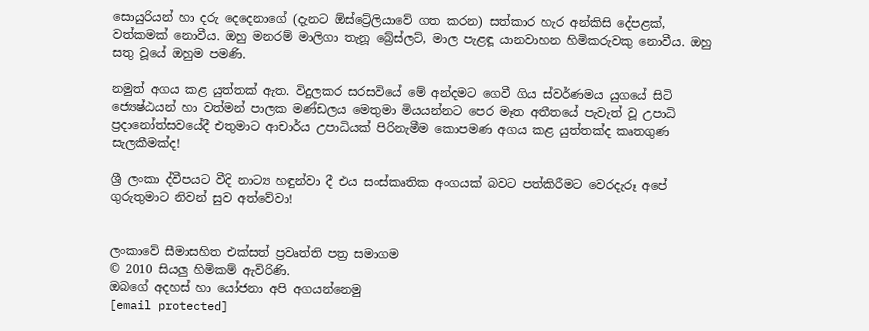සොයුරියන් හා දරු දෙදෙනාගේ (දැනට ඕස්ට්‍රේලියාවේ ගත කරන) සත්කාර හැර අන්කිසි දේපළක්, වත්කමක් නොවීය. ඔහු මනරම් මාලිගා තැනූ බ්‍රේස්ලට්, මාල පැළඳූ යානවාහන හිමිකරුවකු නොවීය. ඔහු සතු වූයේ ඔහුම පමණි.

නමුත් අගය කළ යුත්තක් ඇත. විදුලකර සරසවියේ මේ අන්දමට ගෙවී ගිය ස්වර්ණමය යුගයේ සිටි ජ්‍යෙෂ්ඨයන් හා වත්මන් පාලක මණ්ඩලය මෙතුමා මියයන්නට පෙර මෑත අතීතයේ පැවැත් වූ උපාධි ප්‍රදානෝත්සවයේදී එතුමාට ආචාර්ය උපාධියක් පිරිනැමීම කොපමණ අගය කළ යුත්තක්ද කෘතගුණ සැලකීමක්ද!

ශ්‍රී ලංකා ද්වීපයට වීදි නාට්‍ය හඳුන්වා දී එය සංස්කෘතික අංගයක් බවට පත්කිරීමට වෙරදැරූ අපේ ගුරුතුමාට නිවන් සුව අත්වේවා!


ලංකාවේ සීමාසහිත එක්සත් ප්‍රවෘත්ති පත්‍ර සමාගම
© 2010 සියලු හිමිකම් ඇවිරිණි.
ඔබගේ අදහස් හා යෝජනා අපි අගයන්නෙමු
[email protected]